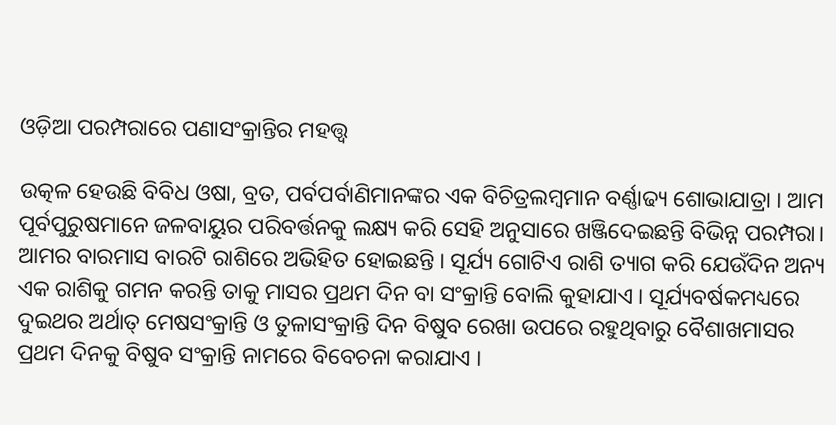ଓଡ଼ିଆ ପରମ୍ପରାରେ ପଣାସଂକ୍ରାନ୍ତିର ମହତ୍ତ୍ୱ

ଉତ୍କଳ ହେଉଛି ବିବିଧ ଓଷା, ବ୍ରତ, ପର୍ବପର୍ବାଣିମାନଙ୍କର ଏକ ବିଚିତ୍ରଲମ୍ବମାନ ବର୍ଣ୍ଣାଢ୍ୟ ଶୋଭାଯାତ୍ରା । ଆମ ପୂର୍ବପୁରୁଷମାନେ ଜଳବାୟୁର ପରିବର୍ତ୍ତନକୁ ଲକ୍ଷ୍ୟ କରି ସେହି ଅନୁସାରେ ଖଞ୍ଜିଦେଇଛନ୍ତି ବିଭିନ୍ନ ପରମ୍ପରା। ଆମର ବାରମାସ ବାରଟି ରାଶିରେ ଅଭିହିତ ହୋଇଛନ୍ତି । ସୂର୍ଯ୍ୟ ଗୋଟିଏ ରାଶି ତ୍ୟାଗ କରି ଯେଉଁଦିନ ଅନ୍ୟ ଏକ ରାଶିକୁ ଗମନ କରନ୍ତି ତାକୁ ମାସର ପ୍ରଥମ ଦିନ ବା ସଂକ୍ରାନ୍ତି ବୋଲି କୁହାଯାଏ । ସୂର୍ଯ୍ୟବର୍ଷକମଧ୍ୟରେ ଦୁଇଥର ଅର୍ଥାତ୍‌ ମେଷସଂକ୍ରାନ୍ତି ଓ ତୁଳାସଂକ୍ରାନ୍ତି ଦିନ ବିଷୁବ ରେଖା ଉପରେ ରହୁଥିବାରୁ ବୈଶାଖମାସର ପ୍ରଥମ ଦିନକୁ ବିଷୁବ ସଂକ୍ରାନ୍ତି ନାମରେ ବିବେଚନା କରାଯାଏ ।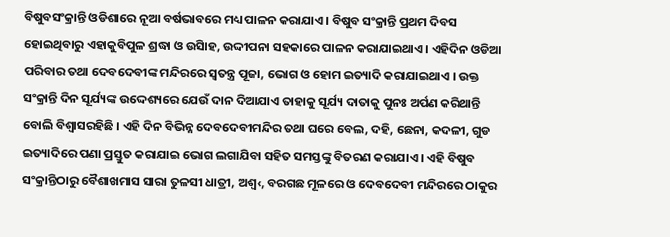ବିଷୁବସଂକ୍ରାନ୍ତି ଓଡିଶାରେ ନୂଆ ବର୍ଷଭାବରେ ମଧ୍ୟ ପାଳନ କରାଯାଏ । ବିଷୁବ ସଂକ୍ରାନ୍ତି ପ୍ରଥମ ଦିବସ ହୋଇଥିବାରୁ ଏହାକୁବିପୁଳ ଶ୍ରଦ୍ଧା ଓ ଉସିାହ, ଉଦ୍ଦୀପନା ସହକାରେ ପାଳନ କରାଯାଇଥାଏ । ଏହିଦିନ ଓଡିଆ ପରିବାର ତଥା ଦେବଦେବୀଙ୍କ ମନ୍ଦିରରେ ସ୍ୱତନ୍ତ୍ର ପୂଜା, ଭୋଗ ଓ ହୋମ ଇତ୍ୟାଦି କରାଯାଇଥାଏ । ଉକ୍ତ ସଂକ୍ରାନ୍ତି ଦିନ ସୂର୍ଯ୍ୟଙ୍କ ଉଦ୍ଦେଶ୍ୟରେ ଯେଉଁ ଦାନ ଦିଆଯାଏ ତାହାକୁ ସୂର୍ଯ୍ୟ ଦାତାକୁ ପୁନଃ ଅର୍ପଣ କରିଥାନ୍ତି ବୋଲି ବିଶ୍ୱାସରହିଛି । ଏହି ଦିନ ବିଭିନ୍ନ ଦେବଦେବୀମନ୍ଦିର ତଥା ଘରେ ବେଲ, ଦହି, ଛେନା, କଦଳୀ, ଗୁଡ ଇତ୍ୟାଦିରେ ପଣା ପ୍ରସ୍ତୁତ କରାଯାଇ ଭୋଗ ଲଗାଯିବା ସହିତ ସମସ୍ତଙ୍କୁ ବିତରଣ କରାଯାଏ । ଏହି ବିଷୁବ ସଂକ୍ରାନ୍ତିଠାରୁ ବୈଶାଖମାସ ସାରା ତୁଳସୀ ଧାତ୍ରୀ, ଅଶ୍ୱ‹, ବରଗଛ ମୂଳରେ ଓ ଦେବଦେବୀ ମନ୍ଦିରରେ ଠାକୁର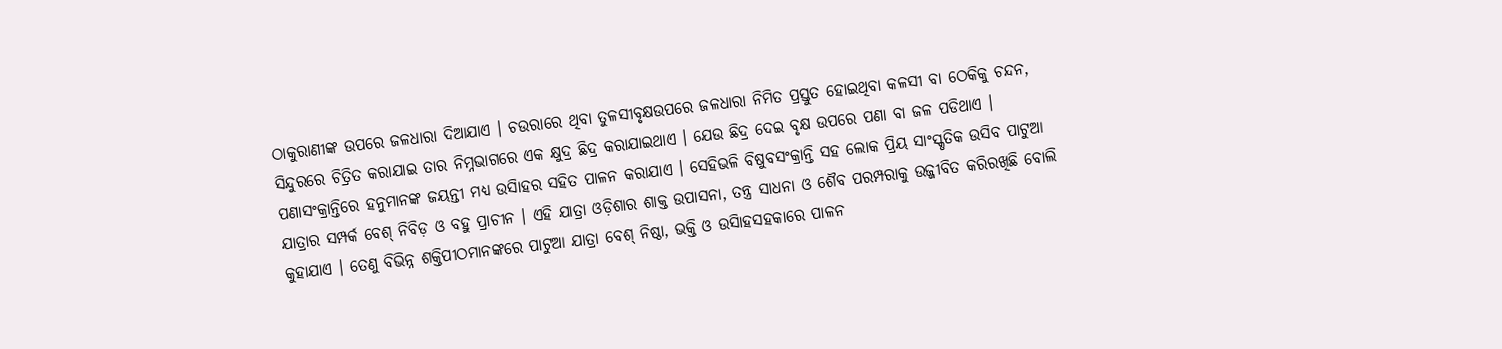ଠାକୁରାଣୀଙ୍କ ଉପରେ ଜଳଧାରା ଦିଆଯାଏ । ଚଉରାରେ ଥିବା ତୁଳସୀବୃକ୍ଷଉପରେ ଜଳଧାରା ନିମିତ ପ୍ରସ୍ତୁତ ହୋଇଥିବା କଳସୀ ବା ଠେକିକୁ ଚନ୍ଦନ, ସିନ୍ଦୁରରେ ଚିତ୍ରିତ କରାଯାଇ ତାର ନିମ୍ନଭାଗରେ ଏକ କ୍ଷୁଦ୍ର ଛିଦ୍ର କରାଯାଇଥାଏ । ଯେଉ ଛିଦ୍ର ଦେଇ ବୃକ୍ଷ ଉପରେ ପଣା ବା ଜଳ ପଡିଥାଏ । ପଣାସଂକ୍ରାନ୍ତିରେ ହନୁମାନଙ୍କ ଜୟନ୍ତୀ ମଧ୍ୟ ଉସିାହର ସହିତ ପାଳନ କରାଯାଏ । ସେହିଭଳି ବିଷୁବସଂକ୍ରାନ୍ତି ସହ ଲୋକ ପ୍ରିୟ ସାଂସ୍କୃତିକ ଉସିବ ପାଟୁଆ ଯାତ୍ରାର ସମ୍ପର୍କ ବେଶ୍‌ ନିବିଡ଼ ଓ ବହୁ ପ୍ରାଚୀନ । ଏହି ଯାତ୍ରା ଓଡ଼ିଶାର ଶାକ୍ତ ଉପାସନା, ତନ୍ତ୍ର ସାଧନା ଓ ଶୈବ ପରମ୍ପରାକୁ ଉଜ୍ଜୀବିତ କରିରଖିଛି ବୋଲି କୁହାଯାଏ । ତେଣୁ ବିଭିନ୍ନ ଶକ୍ତିପୀଠମାନଙ୍କରେ ପାଟୁଆ ଯାତ୍ରା ବେଶ୍‌ ନିଷ୍ଠା, ଭକ୍ତି ଓ ଉସିାହସହକାରେ ପାଳନ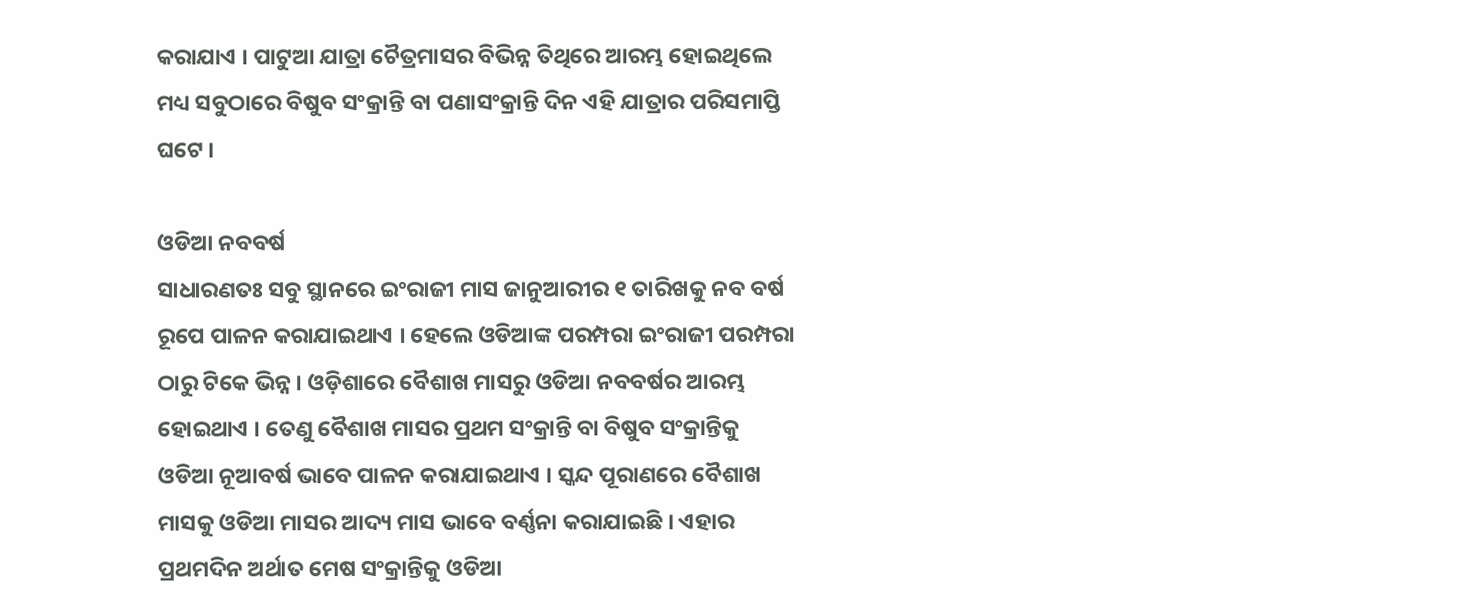କରାଯାଏ । ପାଟୁଆ ଯାତ୍ରା ଚୈତ୍ରମାସର ବିଭିନ୍ନ ତିଥିରେ ଆରମ୍ଭ ହୋଇଥିଲେ ମଧ୍ୟ ସବୁଠାରେ ବିଷୁବ ସଂକ୍ରାନ୍ତି ବା ପଣାସଂକ୍ରାନ୍ତି ଦିନ ଏହି ଯାତ୍ରାର ପରିସମାପ୍ତି ଘଟେ ।

ଓଡିଆ ନବବର୍ଷ
ସାଧାରଣତଃ ସବୁ ସ୍ଥାନରେ ଇଂରାଜୀ ମାସ ଜାନୁଆରୀର ୧ ତାରିଖକୁ ନବ ବର୍ଷ ରୂପେ ପାଳନ କରାଯାଇଥାଏ । ହେଲେ ଓଡିଆଙ୍କ ପରମ୍ପରା ଇଂରାଜୀ ପରମ୍ପରା ଠାରୁ ଟିକେ ଭିନ୍ନ । ଓଡ଼ିଶାରେ ବୈଶାଖ ମାସରୁ ଓଡିଆ ନବବର୍ଷର ଆରମ୍ଭ ହୋଇଥାଏ । ତେଣୁ ବୈଶାଖ ମାସର ପ୍ରଥମ ସଂକ୍ରାନ୍ତି ବା ବିଷୁବ ସଂକ୍ରାନ୍ତିକୁ ଓଡିଆ ନୂଆବର୍ଷ ଭାବେ ପାଳନ କରାଯାଇଥାଏ । ସ୍କନ୍ଦ ପୂରାଣରେ ବୈଶାଖ ମାସକୁ ଓଡିଆ ମାସର ଆଦ୍ୟ ମାସ ଭାବେ ବର୍ଣ୍ଣନା କରାଯାଇଛି । ଏହାର ପ୍ରଥମଦିନ ଅର୍ଥାତ ମେଷ ସଂକ୍ରାନ୍ତିକୁ ଓଡିଆ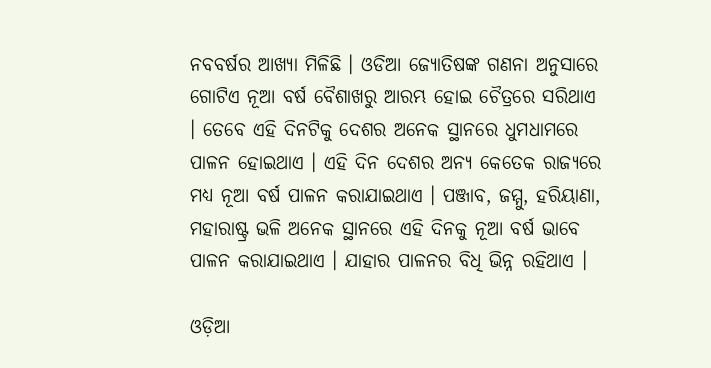ନବବର୍ଷର ଆଖ୍ୟା ମିଳିଛି । ଓଡିଆ ଜ୍ୟୋତିଷଙ୍କ ଗଣନା ଅନୁସାରେ ଗୋଟିଏ ନୂଆ ବର୍ଷ ବୈଶାଖରୁ ଆରମ୍ଭ ହୋଇ ଚୈତ୍ରରେ ସରିଥାଏ । ତେବେ ଏହି ଦିନଟିକୁ ଦେଶର ଅନେକ ସ୍ଥାନରେ ଧୁମଧାମରେ ପାଳନ ହୋଇଥାଏ । ଏହି ଦିନ ଦେଶର ଅନ୍ୟ କେତେକ ରାଜ୍ୟରେ ମଧ୍ୟ ନୂଆ ବର୍ଷ ପାଳନ କରାଯାଇଥାଏ । ପଞ୍ଜାବ, ଜମ୍ମୁ, ହରିୟାଣା, ମହାରାଷ୍ଟ୍ର ଭଳି ଅନେକ ସ୍ଥାନରେ ଏହି ଦିନକୁ ନୂଆ ବର୍ଷ ଭାବେ ପାଳନ କରାଯାଇଥାଏ । ଯାହାର ପାଳନର ବିଧି ଭିନ୍ନ ରହିଥାଏ ।

ଓଡ଼ିଆ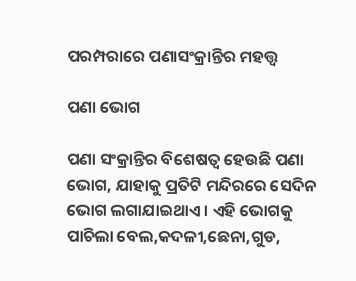ପରମ୍ପରାରେ ପଣାସଂକ୍ରାନ୍ତିର ମହତ୍ତ୍ୱ

ପଣା ଭୋଗ

ପଣା ସଂକ୍ରାନ୍ତିର ବିଶେଷତ୍ୱ ହେଉଛି ପଣା ଭୋଗ, ଯାହାକୁ ପ୍ରତିଟି ମନ୍ଦିରରେ ସେଦିନ ଭୋଗ ଲଗାଯାଇଥାଏ । ଏହି ଭୋଗକୁ ପାଚିଲା ବେଲ,କଦଳୀ,ଛେନା,ଗୁଡ,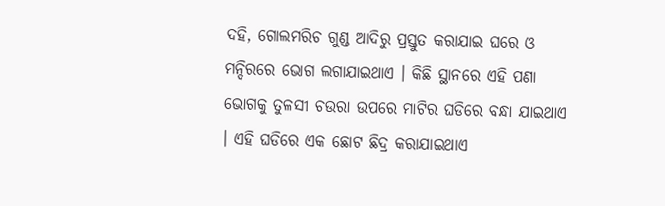ଦହି, ଗୋଲମରିଚ ଗୁଣ୍ଡ ଆଦିରୁ ପ୍ରସ୍ତୁତ କରାଯାଇ ଘରେ ଓ ମନ୍ଦିରରେ ଭୋଗ ଲଗାଯାଇଥାଏ । କିଛି ସ୍ଥାନରେ ଏହି ପଣା ଭୋଗକୁ ତୁଳସୀ ଚଉରା ଉପରେ ମାଟିର ଘଡିରେ ବନ୍ଧା ଯାଇଥାଏ । ଏହି ଘଡିରେ ଏକ ଛୋଟ ଛିଦ୍ର କରାଯାଇଥାଏ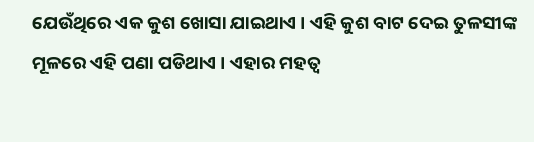ଯେଉଁଥିରେ ଏକ କୁଶ ଖୋସା ଯାଇଥାଏ । ଏହି କୁଶ ବାଟ ଦେଇ ତୁଳସୀଙ୍କ ମୂଳରେ ଏହି ପଣା ପଡିଥାଏ । ଏହାର ମହତ୍ୱ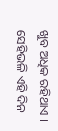ଖୁବ ଅଧିକ ରହିଥାଏ । ସେହିଭଳି ଏହି ଦିନ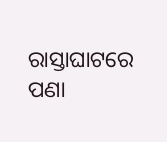ରାସ୍ତାଘାଟରେ ପଣା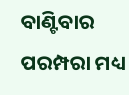ବାଣ୍ଟିବାର ପରମ୍ପରା ମଧ୍ୟ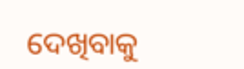ଦେଖିବାକୁ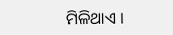ମିଳିଥାଏ ।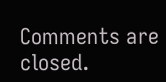Comments are closed.